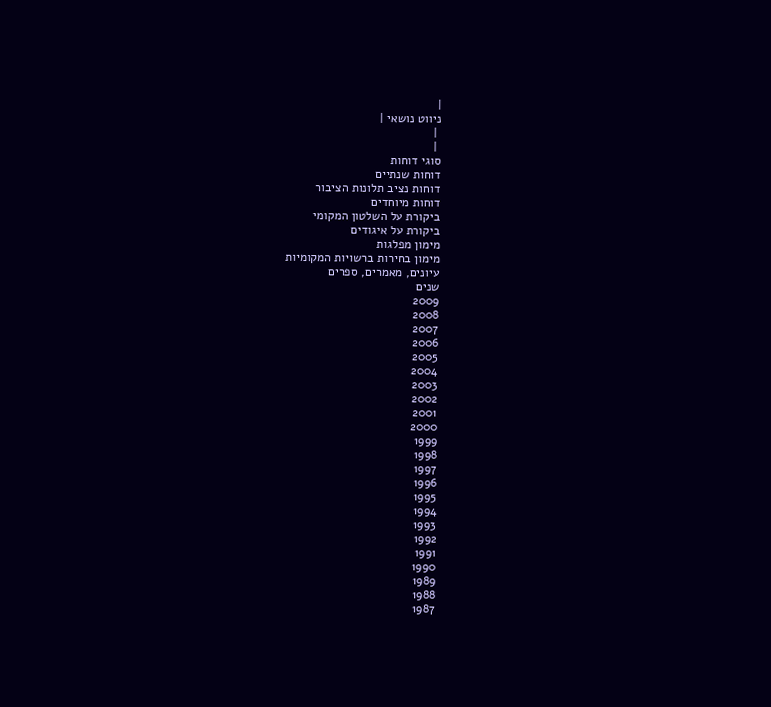|
ניווט נושאי |
 |
 |
סוגי דוחות
דוחות שנתיים
דוחות נציב תלונות הציבור
דוחות מיוחדים
ביקורת על השלטון המקומי
ביקורת על איגודים
מימון מפלגות
מימון בחירות ברשויות המקומיות
עיונים, מאמרים, ספרים
שנים
2009
2008
2007
2006
2005
2004
2003
2002
2001
2000
1999
1998
1997
1996
1995
1994
1993
1992
1991
1990
1989
1988
1987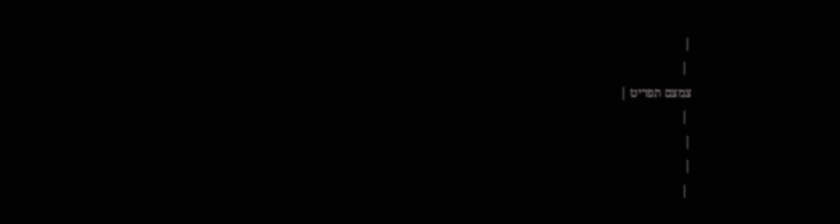|
 |
צמצם תפריט |
 |
|
|
 |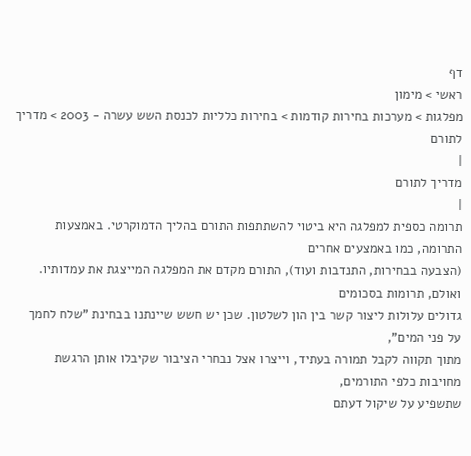דף
ראשי > מימון
מפלגות > מערכות בחירות קודמות > בחירות כלליות לכנסת השש עשרה - 2003 > מדריך לתורם
|
מדריך לתורם
|
תרומה כספית למפלגה היא ביטוי להשתתפות התורם בהליך הדמוקרטי. באמצעות התרומה, כמו באמצעים אחרים
(הצבעה בבחירות, התנדבות ועוד), התורם מקדם את המפלגה המייצגת את עמדותיו. ואולם, תרומות בסכומים
גדולים עלולות ליצור קשר בין הון לשלטון. שכן יש חשש שיינתנו בבחינת "שלח לחמך על פני המים",
מתוך תקווה לקבל תמורה בעתיד, וייצרו אצל נבחרי הציבור שקיבלו אותן הרגשת מחויבות כלפי התורמים,
שתשפיע על שיקול דעתם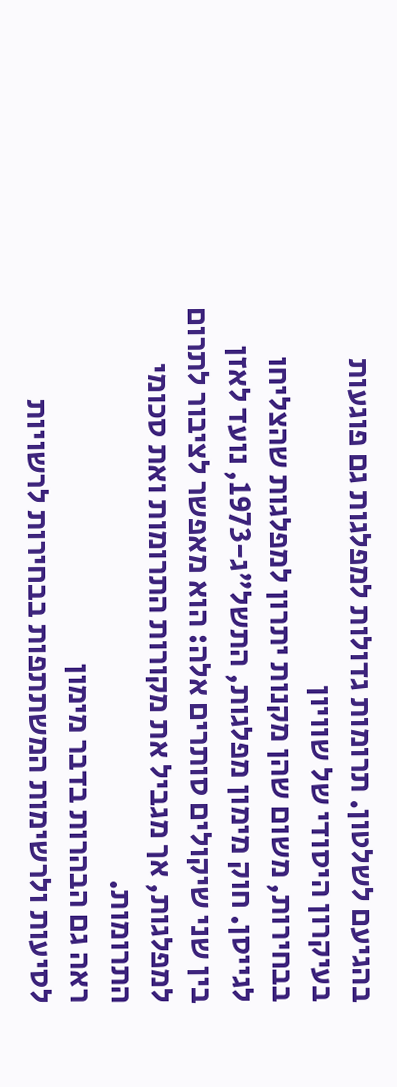בהגיעם לשלטון. תרומות גדולות למפלגות גם פוגעות בעיקרון היסודי של שוויון
בבחירות, משום שהן מקנות יתרון למפלגות שהצליחו לגייסן. חוק מימון מפלגות, התשל"ג-1973, נועד לאזן
בין שני שיקולים סותרים אלה: הוא מאפשר לציבור לתרום למפלגות, אך מגביל את מקורות התרומות ואת סכומי
התרומות.
ראה גם הבהרות בדבר מימון
לסיעות ולרשימות המשתתפות בבחירות לרשויות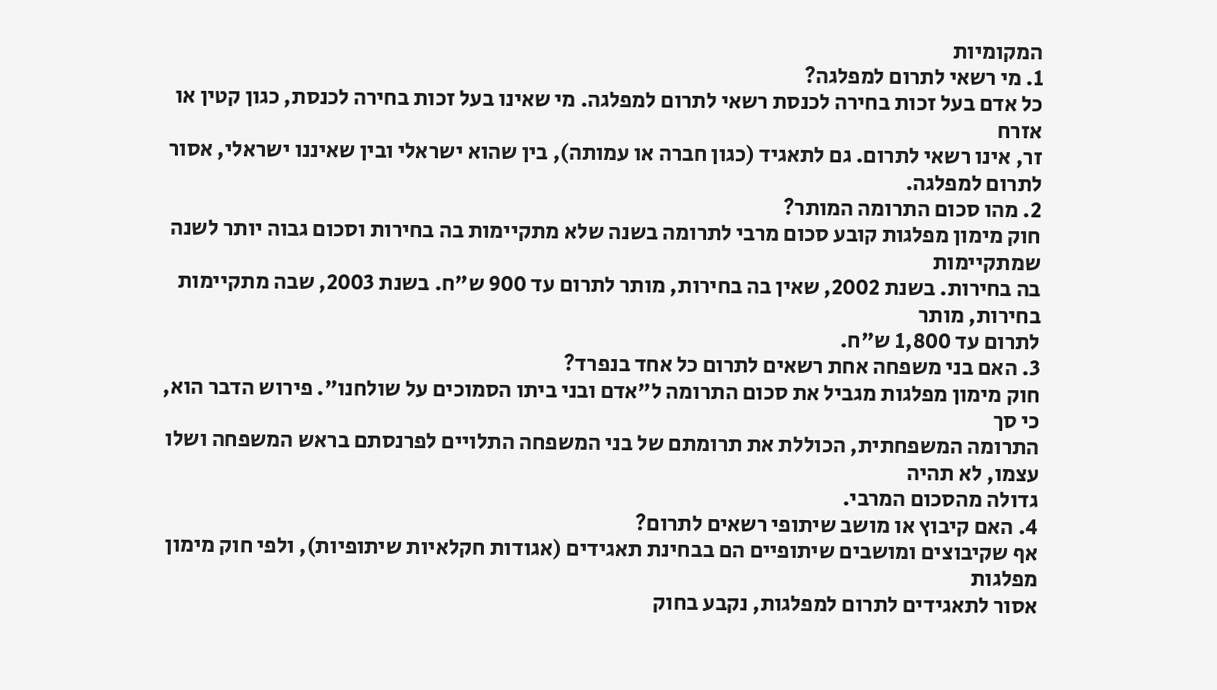המקומיות
1. מי רשאי לתרום למפלגה?
כל אדם בעל זכות בחירה לכנסת רשאי לתרום למפלגה. מי שאינו בעל זכות בחירה לכנסת, כגון קטין או אזרח
זר, אינו רשאי לתרום. גם לתאגיד (כגון חברה או עמותה), בין שהוא ישראלי ובין שאיננו ישראלי, אסור
לתרום למפלגה.
2. מהו סכום התרומה המותר?
חוק מימון מפלגות קובע סכום מרבי לתרומה בשנה שלא מתקיימות בה בחירות וסכום גבוה יותר לשנה שמתקיימות
בה בחירות. בשנת 2002, שאין בה בחירות, מותר לתרום עד 900 ש"ח. בשנת 2003, שבה מתקיימות בחירות, מותר
לתרום עד 1,800 ש"ח.
3. האם בני משפחה אחת רשאים לתרום כל אחד בנפרד?
חוק מימון מפלגות מגביל את סכום התרומה ל"אדם ובני ביתו הסמוכים על שולחנו". פירוש הדבר הוא, כי סך
התרומה המשפחתית, הכוללת את תרומתם של בני המשפחה התלויים לפרנסתם בראש המשפחה ושלו עצמו, לא תהיה
גדולה מהסכום המרבי.
4. האם קיבוץ או מושב שיתופי רשאים לתרום?
אף שקיבוצים ומושבים שיתופיים הם בבחינת תאגידים (אגודות חקלאיות שיתופיות), ולפי חוק מימון מפלגות
אסור לתאגידים לתרום למפלגות, נקבע בחוק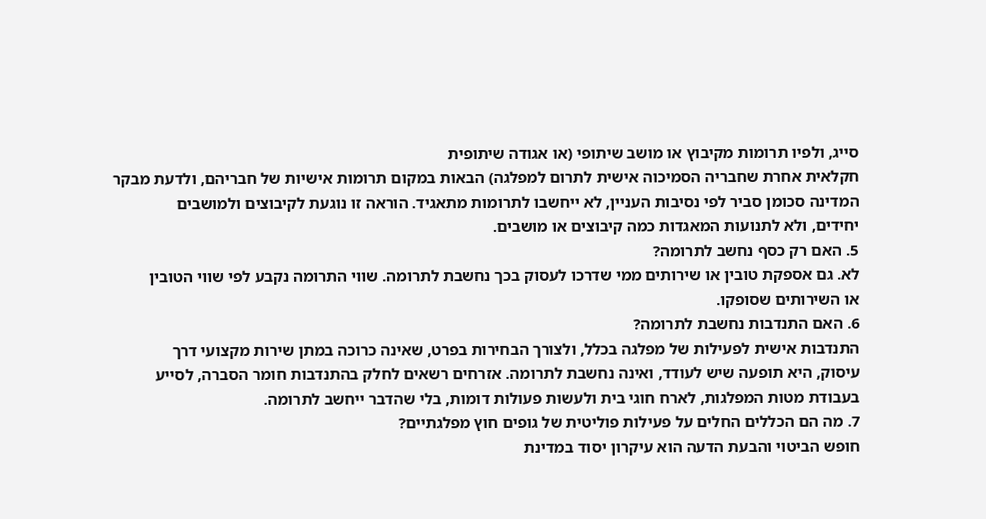סייג, ולפיו תרומות מקיבוץ או מושב שיתופי (או אגודה שיתופית
חקלאית אחרת שחבריה הסמיכוה אישית לתרום למפלגה) הבאות במקום תרומות אישיות של חבריהם, ולדעת מבקר
המדינה סכומן סביר לפי נסיבות העניין, לא ייחשבו לתרומות מתאגיד. הוראה זו נוגעת לקיבוצים ולמושבים
יחידים, ולא לתנועות המאגדות כמה קיבוצים או מושבים.
5. האם רק כסף נחשב לתרומה?
לא. גם אספקת טובין או שירותים ממי שדרכו לעסוק בכך נחשבת לתרומה. שווי התרומה נקבע לפי שווי הטובין
או השירותים שסופקו.
6. האם התנדבות נחשבת לתרומה?
התנדבות אישית לפעילות של מפלגה בכלל, ולצורך הבחירות בפרט, שאינה כרוכה במתן שירות מקצועי דרך
עיסוק, היא תופעה שיש לעודד, ואינה נחשבת לתרומה. אזרחים רשאים לחלק בהתנדבות חומר הסברה, לסייע
בעבודת מטות המפלגות, לארח חוגי בית ולעשות פעולות דומות, בלי שהדבר ייחשב לתרומה.
7. מה הם הכללים החלים על פעילות פוליטית של גופים חוץ מפלגתיים?
חופש הביטוי והבעת הדעה הוא עיקרון יסוד במדינת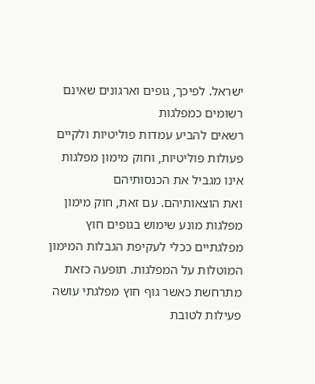ישראל. לפיכך, גופים וארגונים שאינם רשומים כמפלגות
רשאים להביע עמדות פוליטיות ולקיים פעולות פוליטיות, וחוק מימון מפלגות אינו מגביל את הכנסותיהם
ואת הוצאותיהם. עם זאת, חוק מימון מפלגות מונע שימוש בגופים חוץ מפלגתיים ככלי לעקיפת הגבלות המימון
המוטלות על המפלגות. תופעה כזאת מתרחשת כאשר גוף חוץ מפלגתי עושה פעילות לטובת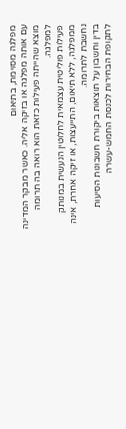מפלגה מסוימת, בתיאום
עם אותה מפלגה או בזיקה אליה. כאשר מבקר המדינה מוצא שהייתה פעילות כזאת הוא רואה בה תרומה למפלגה.
פעילות פוליטית עצמאית לחלוטין הנעשית במנותק ממפלגה, ללא תיאום, התייעצות, או זיקה אחרת, אינה נחשבת לתרומה.
בדין וחשבון על תוצאות ביקורת חשבונות הסיעות לתקופת הבחירות לכנסת החמש-עשרה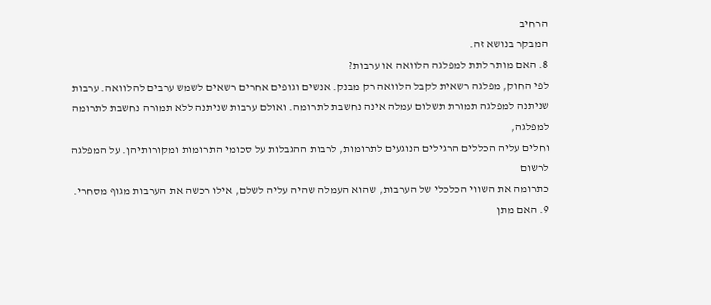הרחיב
המבקר בנושא זה.
8. האם מותר לתת למפלגה הלוואה או ערבות?
לפי החוק, מפלגה רשאית לקבל הלוואה רק מבנק. אנשים וגופים אחרים רשאים לשמש ערבים להלוואה. ערבות
שניתנה למפלגה תמורת תשלום עמלה אינה נחשבת לתרומה. ואולם ערבות שניתנה ללא תמורה נחשבת לתרומה למפלגה,
וחלים עליה הכללים הרגילים הנוגעים לתרומות, לרבות ההגבלות על סכומי התרומות ומקורותיהן. על המפלגה לרשום
כתרומה את השווי הכלכלי של הערבות, שהוא העמלה שהיה עליה לשלם, אילו רכשה את הערבות מגוף מסחרי.
9. האם מתן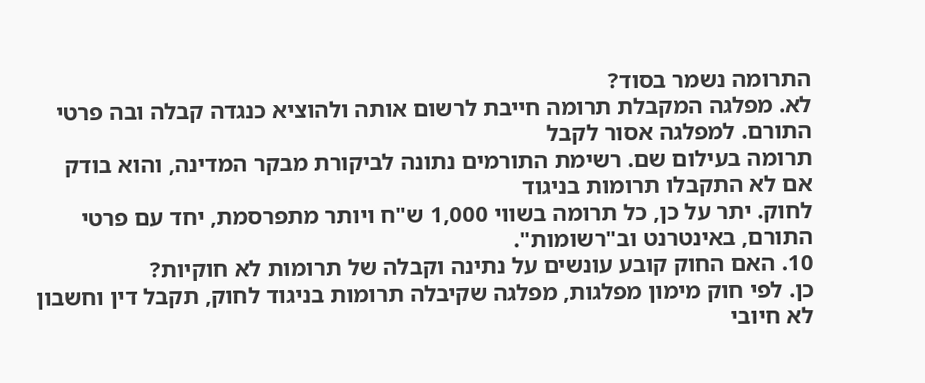התרומה נשמר בסוד?
לא. מפלגה המקבלת תרומה חייבת לרשום אותה ולהוציא כנגדה קבלה ובה פרטי התורם. למפלגה אסור לקבל
תרומה בעילום שם. רשימת התורמים נתונה לביקורת מבקר המדינה, והוא בודק אם לא התקבלו תרומות בניגוד
לחוק. יתר על כן, כל תרומה בשווי 1,000 ש"ח ויותר מתפרסמת, יחד עם פרטי התורם, באינטרנט וב"רשומות".
10. האם החוק קובע עונשים על נתינה וקבלה של תרומות לא חוקיות?
כן. לפי חוק מימון מפלגות, מפלגה שקיבלה תרומות בניגוד לחוק, תקבל דין וחשבון לא חיובי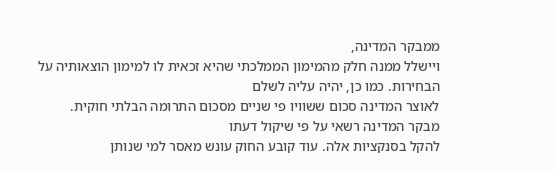ממבקר המדינה,
ויישלל ממנה חלק מהמימון הממלכתי שהיא זכאית לו למימון הוצאותיה על הבחירות. כמו כן, יהיה עליה לשלם
לאוצר המדינה סכום ששוויו פי שניים מסכום התרומה הבלתי חוקית. מבקר המדינה רשאי על פי שיקול דעתו
להקל בסנקציות אלה. עוד קובע החוק עונש מאסר למי שנותן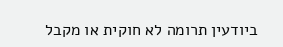ביודעין תרומה לא חוקית או מקבל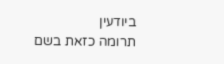ביודעין
תרומה כזאת בשם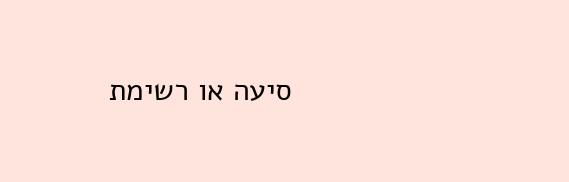סיעה או רשימת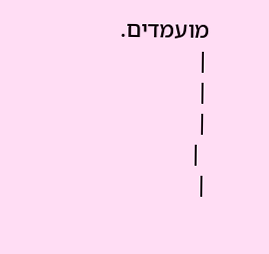מועמדים.
|
|
|
 |
|